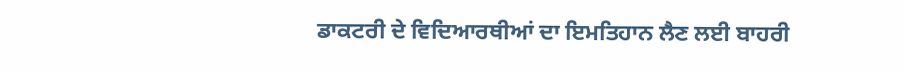ਡਾਕਟਰੀ ਦੇ ਵਿਦਿਆਰਥੀਆਂ ਦਾ ਇਮਤਿਹਾਨ ਲੈਣ ਲਈ ਬਾਹਰੀ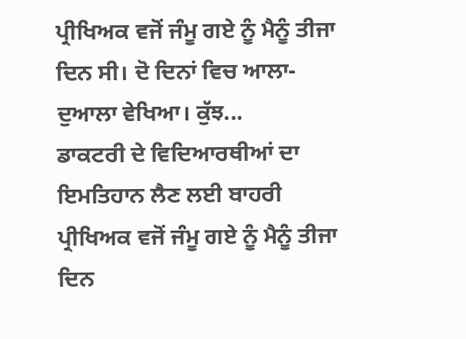ਪ੍ਰੀਖਿਅਕ ਵਜੋਂ ਜੰਮੂ ਗਏ ਨੂੰ ਮੈਨੂੰ ਤੀਜਾ ਦਿਨ ਸੀ। ਦੋ ਦਿਨਾਂ ਵਿਚ ਆਲਾ-ਦੁਆਲਾ ਵੇਖਿਆ। ਕੁੱਝ...
ਡਾਕਟਰੀ ਦੇ ਵਿਦਿਆਰਥੀਆਂ ਦਾ ਇਮਤਿਹਾਨ ਲੈਣ ਲਈ ਬਾਹਰੀ ਪ੍ਰੀਖਿਅਕ ਵਜੋਂ ਜੰਮੂ ਗਏ ਨੂੰ ਮੈਨੂੰ ਤੀਜਾ ਦਿਨ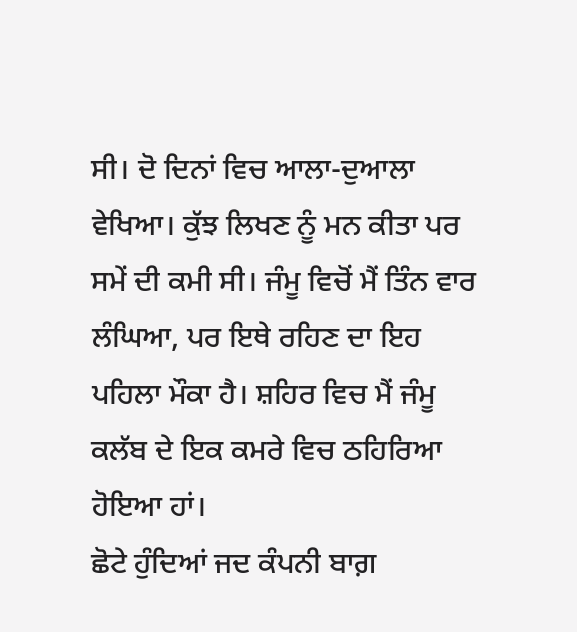ਸੀ। ਦੋ ਦਿਨਾਂ ਵਿਚ ਆਲਾ-ਦੁਆਲਾ ਵੇਖਿਆ। ਕੁੱਝ ਲਿਖਣ ਨੂੰ ਮਨ ਕੀਤਾ ਪਰ ਸਮੇਂ ਦੀ ਕਮੀ ਸੀ। ਜੰਮੂ ਵਿਚੋਂ ਮੈਂ ਤਿੰਨ ਵਾਰ ਲੰਘਿਆ, ਪਰ ਇਥੇ ਰਹਿਣ ਦਾ ਇਹ ਪਹਿਲਾ ਮੌਕਾ ਹੈ। ਸ਼ਹਿਰ ਵਿਚ ਮੈਂ ਜੰਮੂ ਕਲੱਬ ਦੇ ਇਕ ਕਮਰੇ ਵਿਚ ਠਹਿਰਿਆ ਹੋਇਆ ਹਾਂ।
ਛੋਟੇ ਹੁੰਦਿਆਂ ਜਦ ਕੰਪਨੀ ਬਾਗ਼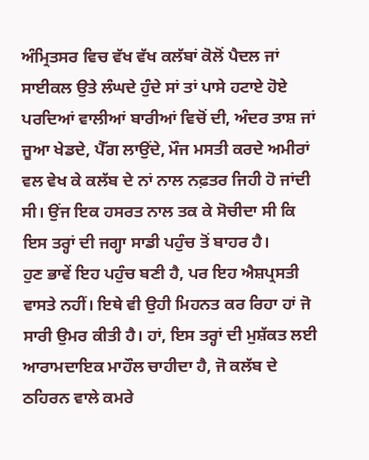ਅੰਮ੍ਰਿਤਸਰ ਵਿਚ ਵੱਖ ਵੱਖ ਕਲੱਬਾਂ ਕੋਲੋਂ ਪੈਦਲ ਜਾਂ ਸਾਈਕਲ ਉਤੇ ਲੰਘਦੇ ਹੁੰਦੇ ਸਾਂ ਤਾਂ ਪਾਸੇ ਹਟਾਏ ਹੋਏ ਪਰਦਿਆਂ ਵਾਲੀਆਂ ਬਾਰੀਆਂ ਵਿਚੋਂ ਦੀ, ਅੰਦਰ ਤਾਸ਼ ਜਾਂ ਜੂਆ ਖੇਡਦੇ, ਪੈੱਗ ਲਾਉਂਦੇ, ਮੌਜ ਮਸਤੀ ਕਰਦੇ ਅਮੀਰਾਂ ਵਲ ਵੇਖ ਕੇ ਕਲੱਬ ਦੇ ਨਾਂ ਨਾਲ ਨਫ਼ਤਰ ਜਿਹੀ ਹੋ ਜਾਂਦੀ ਸੀ। ਉਂਜ ਇਕ ਹਸਰਤ ਨਾਲ ਤਕ ਕੇ ਸੋਚੀਦਾ ਸੀ ਕਿ ਇਸ ਤਰ੍ਹਾਂ ਦੀ ਜਗ੍ਹਾ ਸਾਡੀ ਪਹੁੰਚ ਤੋਂ ਬਾਹਰ ਹੈ।
ਹੁਣ ਭਾਵੇਂ ਇਹ ਪਹੁੰਚ ਬਣੀ ਹੈ, ਪਰ ਇਹ ਐਸ਼ਪ੍ਰਸਤੀ ਵਾਸਤੇ ਨਹੀਂ। ਇਥੇ ਵੀ ਉਹੀ ਮਿਹਨਤ ਕਰ ਰਿਹਾ ਹਾਂ ਜੋ ਸਾਰੀ ਉਮਰ ਕੀਤੀ ਹੈ। ਹਾਂ, ਇਸ ਤਰ੍ਹਾਂ ਦੀ ਮੁਸ਼ੱਕਤ ਲਈ ਆਰਾਮਦਾਇਕ ਮਾਹੌਲ ਚਾਹੀਦਾ ਹੈ, ਜੋ ਕਲੱਬ ਦੇ ਠਹਿਰਨ ਵਾਲੇ ਕਮਰੇ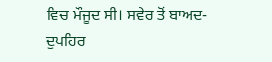ਵਿਚ ਮੌਜੂਦ ਸੀ। ਸਵੇਰ ਤੋਂ ਬਾਅਦ-ਦੁਪਹਿਰ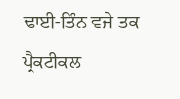ਢਾਈ-ਤਿੰਨ ਵਜੇ ਤਕ ਪ੍ਰੈਕਟੀਕਲ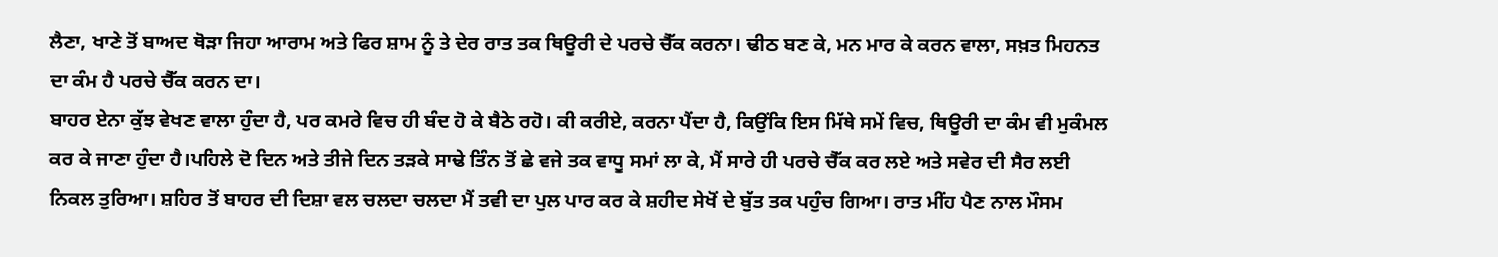ਲੈਣਾ, ਖਾਣੇ ਤੋਂ ਬਾਅਦ ਥੋੜਾ ਜਿਹਾ ਆਰਾਮ ਅਤੇ ਫਿਰ ਸ਼ਾਮ ਨੂੰ ਤੇ ਦੇਰ ਰਾਤ ਤਕ ਥਿਊਰੀ ਦੇ ਪਰਚੇ ਚੈੱਕ ਕਰਨਾ। ਢੀਠ ਬਣ ਕੇ, ਮਨ ਮਾਰ ਕੇ ਕਰਨ ਵਾਲਾ, ਸਖ਼ਤ ਮਿਹਨਤ ਦਾ ਕੰਮ ਹੈ ਪਰਚੇ ਚੈੱਕ ਕਰਨ ਦਾ।
ਬਾਹਰ ਏਨਾ ਕੁੱਝ ਵੇਖਣ ਵਾਲਾ ਹੁੰਦਾ ਹੈ, ਪਰ ਕਮਰੇ ਵਿਚ ਹੀ ਬੰਦ ਹੋ ਕੇ ਬੈਠੇ ਰਹੋ। ਕੀ ਕਰੀਏ, ਕਰਨਾ ਪੈਂਦਾ ਹੈ, ਕਿਉਂਕਿ ਇਸ ਮਿੱਥੇ ਸਮੇਂ ਵਿਚ, ਥਿਊਰੀ ਦਾ ਕੰਮ ਵੀ ਮੁਕੰਮਲ ਕਰ ਕੇ ਜਾਣਾ ਹੁੰਦਾ ਹੈ।ਪਹਿਲੇ ਦੋ ਦਿਨ ਅਤੇ ਤੀਜੇ ਦਿਨ ਤੜਕੇ ਸਾਢੇ ਤਿੰਨ ਤੋਂ ਛੇ ਵਜੇ ਤਕ ਵਾਧੂ ਸਮਾਂ ਲਾ ਕੇ, ਮੈਂ ਸਾਰੇ ਹੀ ਪਰਚੇ ਚੈੱਕ ਕਰ ਲਏ ਅਤੇ ਸਵੇਰ ਦੀ ਸੈਰ ਲਈ ਨਿਕਲ ਤੁਰਿਆ। ਸ਼ਹਿਰ ਤੋਂ ਬਾਹਰ ਦੀ ਦਿਸ਼ਾ ਵਲ ਚਲਦਾ ਚਲਦਾ ਮੈਂ ਤਵੀ ਦਾ ਪੁਲ ਪਾਰ ਕਰ ਕੇ ਸ਼ਹੀਦ ਸੇਖੋਂ ਦੇ ਬੁੱਤ ਤਕ ਪਹੁੰਚ ਗਿਆ। ਰਾਤ ਮੀਂਹ ਪੈਣ ਨਾਲ ਮੌਸਮ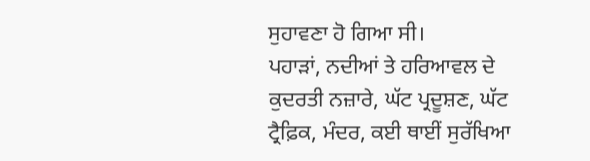ਸੁਹਾਵਣਾ ਹੋ ਗਿਆ ਸੀ।
ਪਹਾੜਾਂ, ਨਦੀਆਂ ਤੇ ਹਰਿਆਵਲ ਦੇ ਕੁਦਰਤੀ ਨਜ਼ਾਰੇ, ਘੱਟ ਪ੍ਰਦੂਸ਼ਣ, ਘੱਟ ਟ੍ਰੈਫ਼ਿਕ, ਮੰਦਰ, ਕਈ ਥਾਈਂ ਸੁਰੱਖਿਆ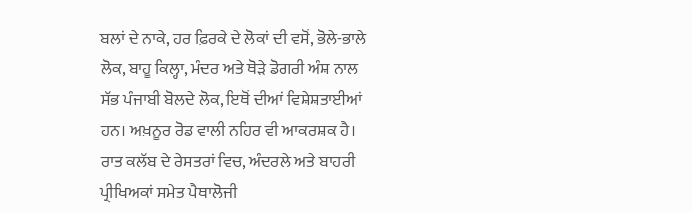ਬਲਾਂ ਦੇ ਨਾਕੇ, ਹਰ ਫ਼ਿਰਕੇ ਦੇ ਲੋਕਾਂ ਦੀ ਵਸੋਂ, ਭੋਲੇ-ਭਾਲੇ ਲੋਕ, ਬਾਹੂ ਕਿਲ੍ਹਾ, ਮੰਦਰ ਅਤੇ ਥੋੜੇ ਡੋਗਰੀ ਅੰਸ਼ ਨਾਲ ਸੱਭ ਪੰਜਾਬੀ ਬੋਲਦੇ ਲੋਕ, ਇਥੋਂ ਦੀਆਂ ਵਿਸ਼ੇਸ਼ਤਾਈਆਂ ਹਨ। ਅਖ਼ਨੂਰ ਰੋਡ ਵਾਲੀ ਨਹਿਰ ਵੀ ਆਕਰਸ਼ਕ ਹੈ।
ਰਾਤ ਕਲੱਬ ਦੇ ਰੇਸਤਰਾਂ ਵਿਚ, ਅੰਦਰਲੇ ਅਤੇ ਬਾਹਰੀ ਪ੍ਰੀਖਿਅਕਾਂ ਸਮੇਤ ਪੈਥਾਲੋਜੀ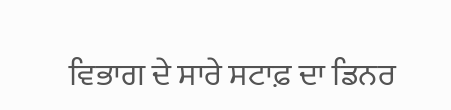ਵਿਭਾਗ ਦੇ ਸਾਰੇ ਸਟਾਫ਼ ਦਾ ਡਿਨਰ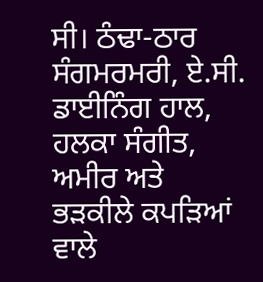ਸੀ। ਠੰਢਾ-ਠਾਰ ਸੰਗਮਰਮਰੀ, ਏ.ਸੀ. ਡਾਈਨਿੰਗ ਹਾਲ, ਹਲਕਾ ਸੰਗੀਤ, ਅਮੀਰ ਅਤੇ ਭੜਕੀਲੇ ਕਪੜਿਆਂ ਵਾਲੇ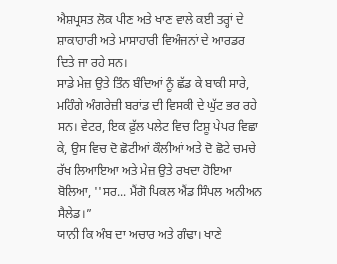ਐਸ਼ਪ੍ਰਸਤ ਲੋਕ ਪੀਣ ਅਤੇ ਖਾਣ ਵਾਲੇ ਕਈ ਤਰ੍ਹਾਂ ਦੇ ਸ਼ਾਕਾਹਾਰੀ ਅਤੇ ਮਾਸਾਹਾਰੀ ਵਿਅੰਜਨਾਂ ਦੇ ਆਰਡਰ ਦਿਤੇ ਜਾ ਰਹੇ ਸਨ।
ਸਾਡੇ ਮੇਜ਼ ਉਤੇ ਤਿੰਨ ਬੰਦਿਆਂ ਨੂੰ ਛੱਡ ਕੇ ਬਾਕੀ ਸਾਰੇ, ਮਹਿੰਗੇ ਅੰਗਰੇਜ਼ੀ ਬਰਾਂਡ ਦੀ ਵਿਸਕੀ ਦੇ ਘੁੱਟ ਭਰ ਰਹੇ ਸਨ। ਵੇਟਰ, ਇਕ ਫ਼ੁੱਲ ਪਲੇਟ ਵਿਚ ਟਿਸ਼ੂ ਪੇਪਰ ਵਿਛਾ ਕੇ, ਉਸ ਵਿਚ ਦੋ ਛੋਟੀਆਂ ਕੌਲੀਆਂ ਅਤੇ ਦੋ ਛੋਟੇ ਚਮਚੇ ਰੱਖ ਲਿਆਇਆ ਅਤੇ ਮੇਜ਼ ਉਤੇ ਰਖਦਾ ਹੋਇਆ ਬੋਲਿਆ, ''ਸਰ... ਮੈਂਗੋ ਪਿਕਲ ਐਂਡ ਸਿੰਪਲ ਅਨੀਅਨ ਸੈਲੇਡ।”
ਯਾਨੀ ਕਿ ਅੰਬ ਦਾ ਅਚਾਰ ਅਤੇ ਗੰਢਾ। ਖਾਣੇ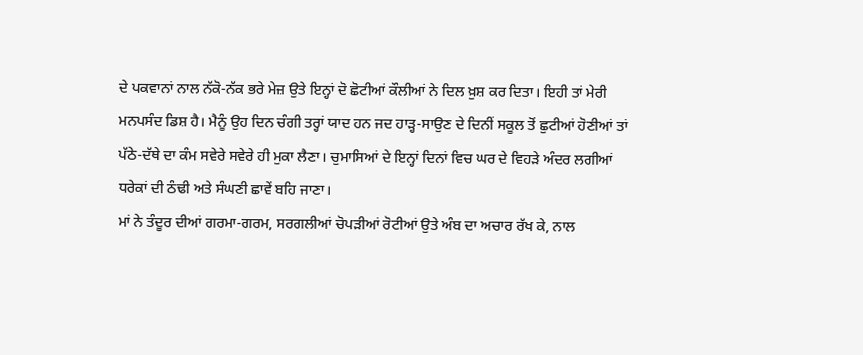ਦੇ ਪਕਵਾਨਾਂ ਨਾਲ ਨੱਕੋ-ਨੱਕ ਭਰੇ ਮੇਜ਼ ਉਤੇ ਇਨ੍ਹਾਂ ਦੋ ਛੋਟੀਆਂ ਕੌਲੀਆਂ ਨੇ ਦਿਲ ਖ਼ੁਸ਼ ਕਰ ਦਿਤਾ। ਇਹੀ ਤਾਂ ਮੇਰੀ ਮਨਪਸੰਦ ਡਿਸ਼ ਹੈ। ਮੈਨੂੰ ਉਹ ਦਿਨ ਚੰਗੀ ਤਰ੍ਹਾਂ ਯਾਦ ਹਨ ਜਦ ਹਾੜ੍ਹ-ਸਾਉਣ ਦੇ ਦਿਨੀਂ ਸਕੂਲ ਤੋਂ ਛੁਟੀਆਂ ਹੋਣੀਆਂ ਤਾਂ ਪੱਠੇ-ਦੱਥੇ ਦਾ ਕੰਮ ਸਵੇਰੇ ਸਵੇਰੇ ਹੀ ਮੁਕਾ ਲੈਣਾ। ਚੁਮਾਸਿਆਂ ਦੇ ਇਨ੍ਹਾਂ ਦਿਨਾਂ ਵਿਚ ਘਰ ਦੇ ਵਿਹੜੇ ਅੰਦਰ ਲਗੀਆਂ ਧਰੇਕਾਂ ਦੀ ਠੰਢੀ ਅਤੇ ਸੰਘਣੀ ਛਾਵੇਂ ਬਹਿ ਜਾਣਾ।
ਮਾਂ ਨੇ ਤੰਦੂਰ ਦੀਆਂ ਗਰਮਾ-ਗਰਮ, ਸਰਗਲੀਆਂ ਚੋਪੜੀਆਂ ਰੋਟੀਆਂ ਉਤੇ ਅੰਬ ਦਾ ਅਚਾਰ ਰੱਖ ਕੇ, ਨਾਲ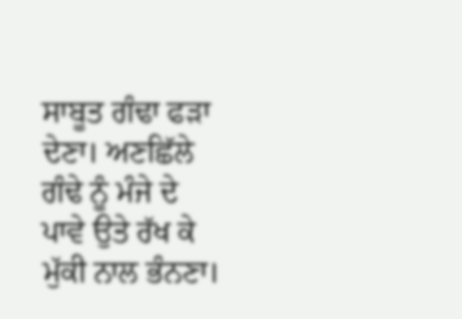ਸਾਬੂਤ ਗੰਢਾ ਫੜਾ ਦੇਣਾ। ਅਣਛਿੱਲੇ ਗੰਢੇ ਨੂੰ ਮੰਜੇ ਦੇ ਪਾਵੇ ਉਤੇ ਰੱਖ ਕੇ ਮੁੱਕੀ ਨਾਲ ਭੰਨਣਾ।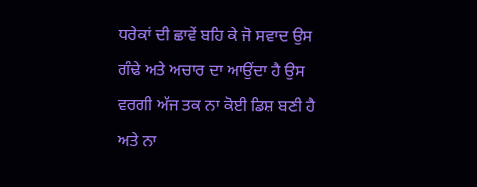ਧਰੇਕਾਂ ਦੀ ਛਾਵੇਂ ਬਹਿ ਕੇ ਜੋ ਸਵਾਦ ਉਸ ਗੰਢੇ ਅਤੇ ਅਚਾਰ ਦਾ ਆਉਂਦਾ ਹੈ ਉਸ ਵਰਗੀ ਅੱਜ ਤਕ ਨਾ ਕੋਈ ਡਿਸ਼ ਬਣੀ ਹੈ ਅਤੇ ਨਾ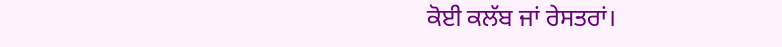ਕੋਈ ਕਲੱਬ ਜਾਂ ਰੇਸਤਰਾਂ।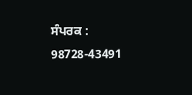ਸੰਪਰਕ : 98728-43491